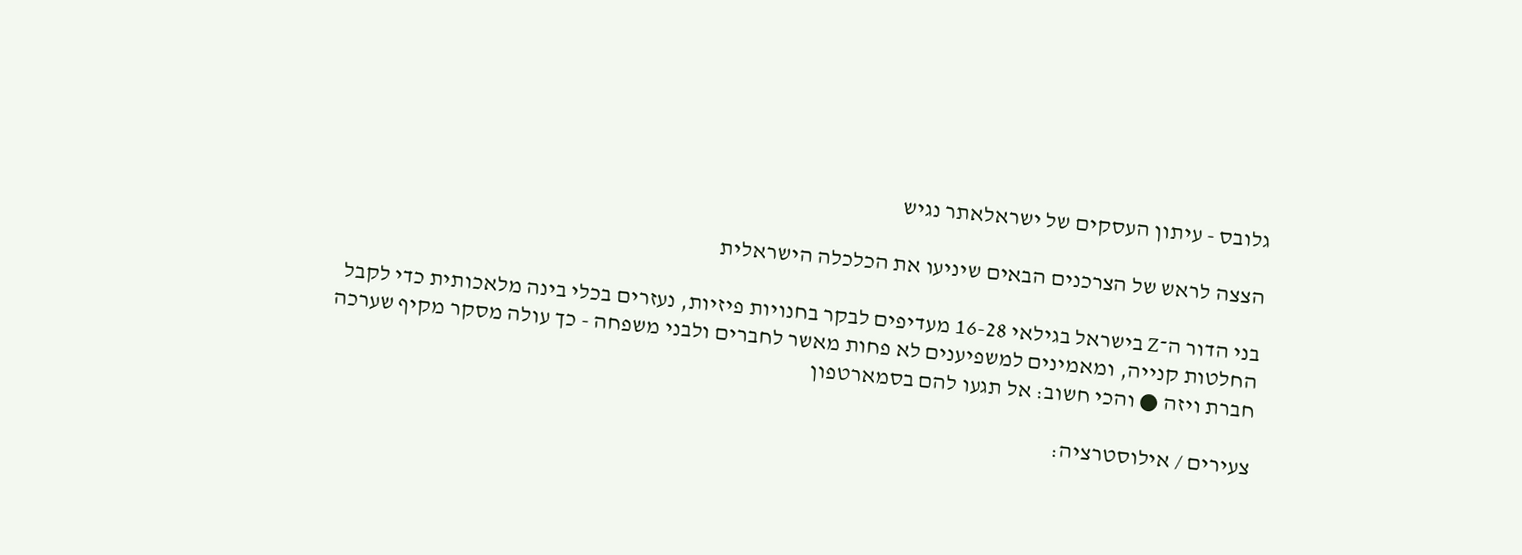גלובס - עיתון העסקים של ישראלאתר נגיש

הצצה לראש של הצרכנים הבאים שיניעו את הכלכלה הישראלית

בני הדור ה־Z בישראל בגילאי 16-28 מעדיפים לבקר בחנויות פיזיות, נעזרים בכלי בינה מלאכותית כדי לקבל החלטות קנייה, ומאמינים למשפיענים לא פחות מאשר לחברים ולבני משפחה - כך עולה מסקר מקיף שערכה חברת ויזה ● והכי חשוב: אל תגעו להם בסמארטפון

צעירים / אילוסטרציה: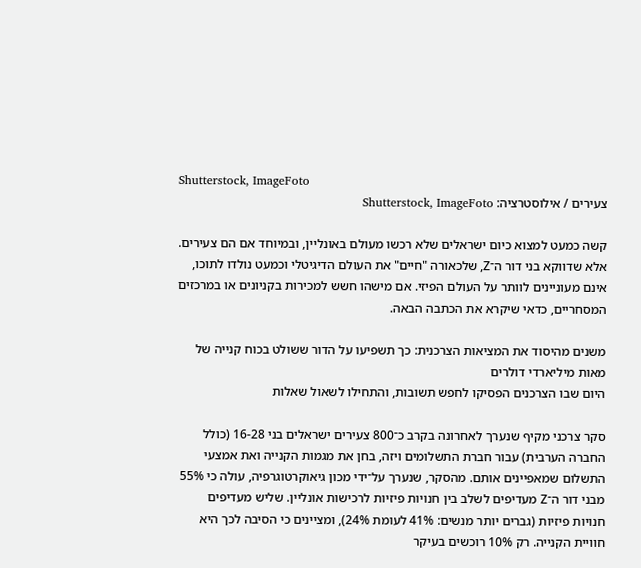Shutterstock, ImageFoto
צעירים / אילוסטרציה: Shutterstock, ImageFoto

קשה כמעט למצוא כיום ישראלים שלא רכשו מעולם באונליין, ובמיוחד אם הם צעירים. אלא שדווקא בני דור ה־Z, שלכאורה "חיים" את העולם הדיגיטלי וכמעט נולדו לתוכו, אינם מעוניינים לוותר על העולם הפיזי. אם מישהו חשש למכירות בקניונים או במרכזים המסחריים, כדאי שיקרא את הכתבה הבאה.

משנים מהיסוד את המציאות הצרכנית: כך תשפיעו על הדור ששולט בכוח קנייה של מאות מיליארדי דולרים
היום שבו הצרכנים הפסיקו לחפש תשובות, והתחילו לשאול שאלות

סקר צרכני מקיף שנערך לאחרונה בקרב כ־800 צעירים ישראלים בני 16-28 (כולל החברה הערבית) עבור חברת התשלומים ויזה, בחן את מגמות הקנייה ואת אמצעי התשלום שמאפיינים אותם. מהסקר, שנערך על־ידי מכון גיאוקרטוגרפיה, עולה כי 55% מבני דור ה־Z מעדיפים לשלב בין חנויות פיזיות לרכישות אונליין. שליש מעדיפים חנויות פיזיות (גברים יותר מנשים: 41% לעומת 24%), ומציינים כי הסיבה לכך היא חוויית הקנייה. רק 10% רוכשים בעיקר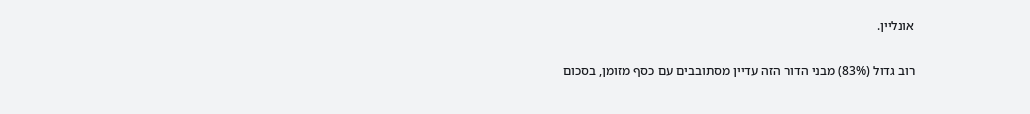אונליין.

רוב גדול (83%) מבני הדור הזה עדיין מסתובבים עם כסף מזומן, בסכום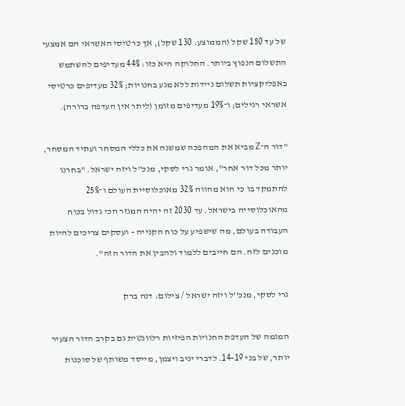של עד 150 שקל (הממוצע: 130 שקל), אך כרטיסי האשראי הם אמצעי התשלום הנפוץ ביותר. החלוקה היא כזו: 44% מעדיפים להשתמש באפליקציות תשלום ניידות ללא מגע בחנויות; 32% מעדיפים כרטיסי אשראי רגילים; ו־19% מעדיפים מזומן (ליתר אין העדפה ברורה).

"דור ה־Z מביא את המהפכה שמשנה את כללי המסחר ועתיד המסחר, יותר מכל דור אחר", אומר גרי לסקי, מנכ"ל ויזה ישראל. "בחרנו להתמקד בו כי הוא מהווה 32% מאוכלוסיית העולם ו־25% מהאוכלוסייה בישראל. עד 2030 זה יהיה המגזר הכי גדול בכוח העבודה בעולם, מה שישפיע על כוח הקנייה - ועסקים צריכים להיות מוכנים לזה. הם חייבים ללמוד ולהבין את הדור הזה".

גרי לסקי, מנכ''ל ויזה ישראל / צילום: דנה ברק

המגמה של העדפת החנויות הפיזיות רלוונטית גם בקרב הדור הצעיר יותר, של בני 14-19. לדברי יניב ויצמן, מייסד משותף של סוכנות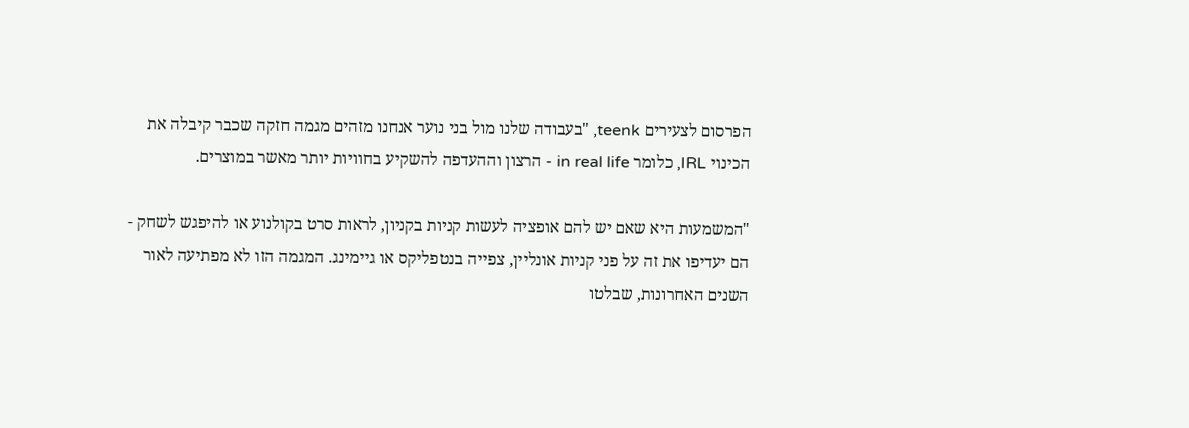הפרסום לצעירים teenk, "בעבודה שלנו מול בני נוער אנחנו מזהים מגמה חזקה שכבר קיבלה את הכינוי IRL, כלומר in real life - הרצון וההעדפה להשקיע בחוויות יותר מאשר במוצרים.

"המשמעות היא שאם יש להם אופציה לעשות קניות בקניון, לראות סרט בקולנוע או להיפגש לשחק - הם יעדיפו את זה על פני קניות אונליין, צפייה בנטפליקס או גיימינג. המגמה הזו לא מפתיעה לאור השנים האחרונות, שבלטו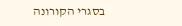בסגרי הקורונה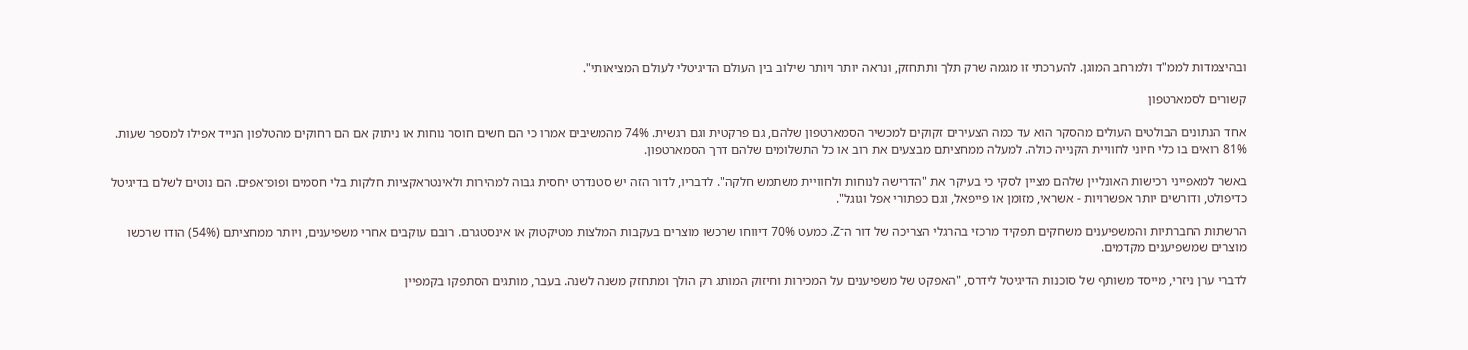ובהיצמדות לממ"ד ולמרחב המוגן. להערכתי זו מגמה שרק תלך ותתחזק, ונראה יותר ויותר שילוב בין העולם הדיגיטלי לעולם המציאותי".

קשורים לסמארטפון

אחד הנתונים הבולטים העולים מהסקר הוא עד כמה הצעירים זקוקים למכשיר הסמארטפון שלהם, גם פרקטית וגם רגשית. 74% מהמשיבים אמרו כי הם חשים חוסר נוחות או ניתוק אם הם רחוקים מהטלפון הנייד אפילו למספר שעות. 81% רואים בו כלי חיוני לחוויית הקנייה כולה. למעלה ממחציתם מבצעים את רוב או כל התשלומים שלהם דרך הסמארטפון.

באשר למאפייני רכישות האונליין שלהם מציין לסקי כי בעיקר את "הדרישה לנוחות ולחוויית משתמש חלקה". לדבריו, לדור הזה יש סטנדרט יחסית גבוה למהירות ולאינטראקציות חלקות בלי חסמים ופופ־אפים. הם נוטים לשלם בדיגיטל כדיפולט, ודורשים יותר אפשרויות - אשראי, מזומן או פייפאל, וגם כפתורי אפל וגוגל".

הרשתות החברתיות והמשפיענים משחקים תפקיד מרכזי בהרגלי הצריכה של דור ה־Z. כמעט 70% דיווחו שרכשו מוצרים בעקבות המלצות מטיקטוק או אינסטגרם. רובם עוקבים אחרי משפיענים, ויותר ממחציתם (54%) הודו שרכשו מוצרים שמשפיענים מקדמים.

לדברי ערן ניזרי, מייסד משותף של סוכנות הדיגיטל לידרס, "האפקט של משפיענים על המכירות וחיזוק המותג רק הולך ומתחזק משנה לשנה. בעבר, מותגים הסתפקו בקמפיין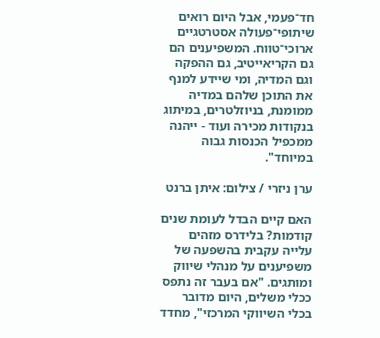חד־פעמי, אבל היום רואים שיתופי־פעולה אסטרטגיים ארוכי־טווח. המשפיענים הם גם הקריאייטיב, גם ההפקה וגם המדיה, ומי שיידע למנף את התוכן שלהם במדיה ממומנת, בניוזלטרים, במיתוג בנקודות מכירה ועוד - ייהנה ממכפיל הכנסות גבוה במיוחד".

ערן ניזרי / צילום: איתן ברנט

האם קיים הבדל לעומת שנים קודמות? בלידרס מזהים עלייה עקבית בהשפעה של משפיענים על מנהלי שיווק ומותגים. "אם בעבר זה נתפס ככלי משלים, היום מדובר בכלי השיווקי המרכזי", מחדד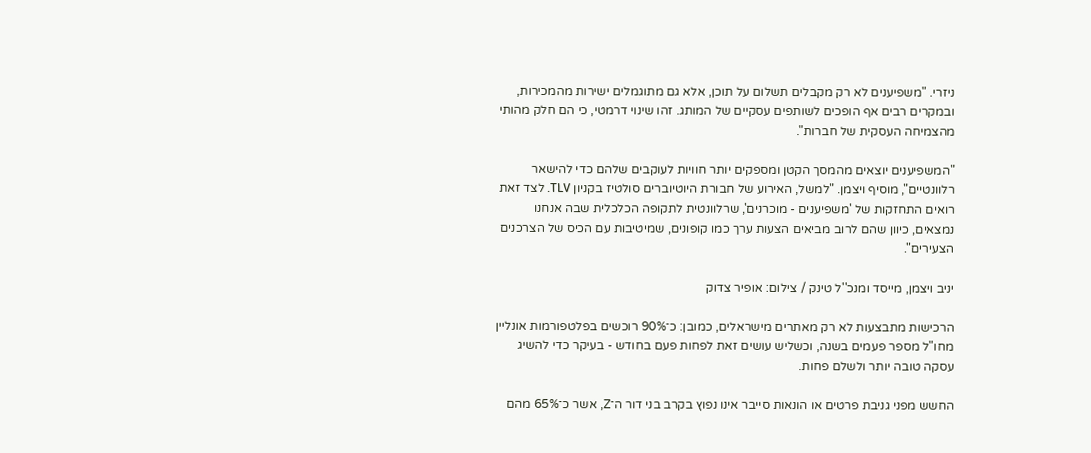ניזרי. "משפיענים לא רק מקבלים תשלום על תוכן, אלא גם מתוגמלים ישירות מהמכירות, ובמקרים רבים אף הופכים לשותפים עסקיים של המותג. זהו שינוי דרמטי, כי הם חלק מהותי מהצמיחה העסקית של חברות".

"המשפיענים יוצאים מהמסך הקטן ומספקים יותר חוויות לעוקבים שלהם כדי להישאר רלוונטיים", מוסיף ויצמן. "למשל, האירוע של חבורת היוטיוברים סולטיז בקניון TLV. לצד זאת רואים התחזקות של 'משפיענים - מוכרנים', שרלוונטית לתקופה הכלכלית שבה אנחנו נמצאים, כיוון שהם לרוב מביאים הצעות ערך כמו קופונים, שמיטיבות עם הכיס של הצרכנים הצעירים".

יניב ויצמן, מייסד ומנכ''ל טינק / צילום: אופיר צדוק

הרכישות מתבצעות לא רק מאתרים מישראלים, כמובן: כ־90% רוכשים בפלטפורמות אונליין מחו"ל מספר פעמים בשנה, וכשליש עושים זאת לפחות פעם בחודש - בעיקר כדי להשיג עסקה טובה יותר ולשלם פחות.

החשש מפני גניבת פרטים או הונאות סייבר אינו נפוץ בקרב בני דור ה־Z, אשר כ־65% מהם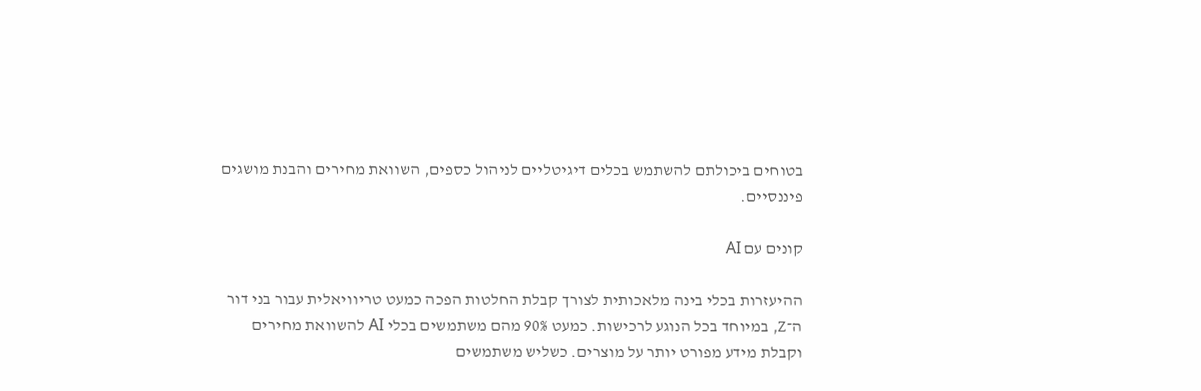בטוחים ביכולתם להשתמש בכלים דיגיטליים לניהול כספים, השוואת מחירים והבנת מושגים פיננסיים.

קונים עם AI

ההיעזרות בכלי בינה מלאכותית לצורך קבלת החלטות הפכה כמעט טריוויאלית עבור בני דור ה־Z, במיוחד בכל הנוגע לרכישות. כמעט 90% מהם משתמשים בכלי AI להשוואת מחירים וקבלת מידע מפורט יותר על מוצרים. כשליש משתמשים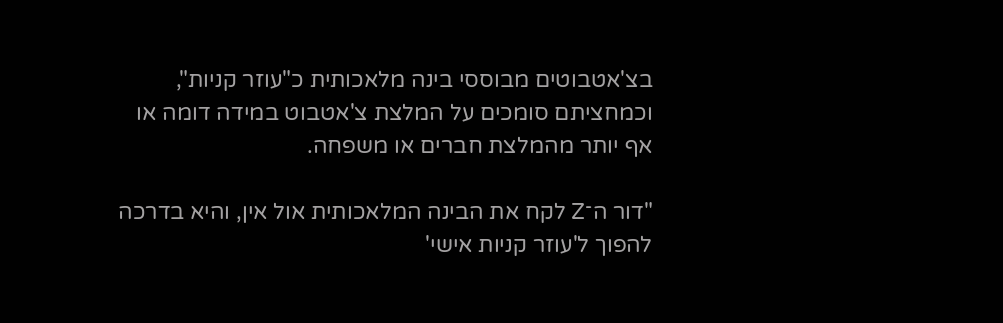בצ'אטבוטים מבוססי בינה מלאכותית כ"עוזר קניות", וכמחציתם סומכים על המלצת צ'אטבוט במידה דומה או אף יותר מהמלצת חברים או משפחה.

"דור ה־Z לקח את הבינה המלאכותית אול אין, והיא בדרכה להפוך ל'עוזר קניות אישי'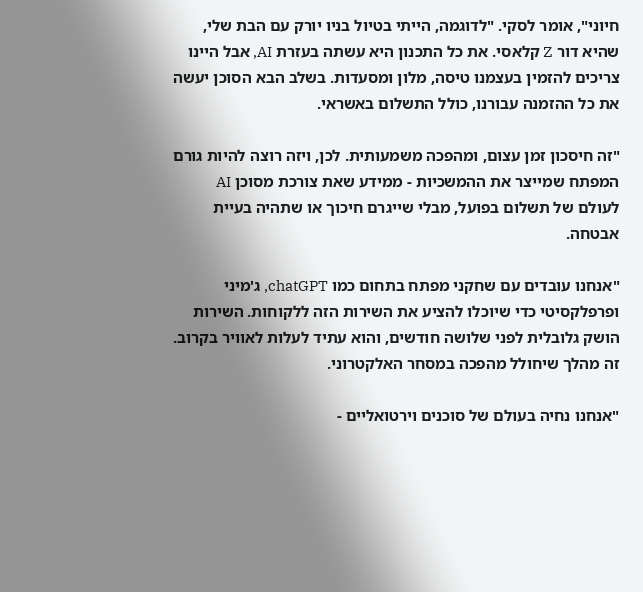חיוני", אומר לסקי. "לדוגמה, הייתי בטיול בניו יורק עם הבת שלי, שהיא דור Z קלאסי. את כל התכנון היא עשתה בעזרת AI, אבל היינו צריכים להזמין בעצמנו טיסה, מלון ומסעדות. בשלב הבא הסוכן יעשה את כל ההזמנה עבורנו, כולל התשלום באשראי.

"זה חיסכון זמן עצום, ומהפכה משמעותית. לכן, ויזה רוצה להיות גורם המפתח שמייצר את ההמשכיות - ממידע שאת צורכת מסוכן AI לעולם של תשלום בפועל, מבלי שייגרם חיכוך או שתהיה בעיית אבטחה.

"אנחנו עובדים עם שחקני מפתח בתחום כמו chatGPT, ג'מיני ופרפלקסיטי כדי שיוכלו להציע את השירות הזה ללקוחות. השירות הושק גלובלית לפני שלושה חודשים, והוא עתיד לעלות לאוויר בקרוב. זה מהלך שיחולל מהפכה במסחר האלקטרוני.

"אנחנו נחיה בעולם של סוכנים וירטואליים -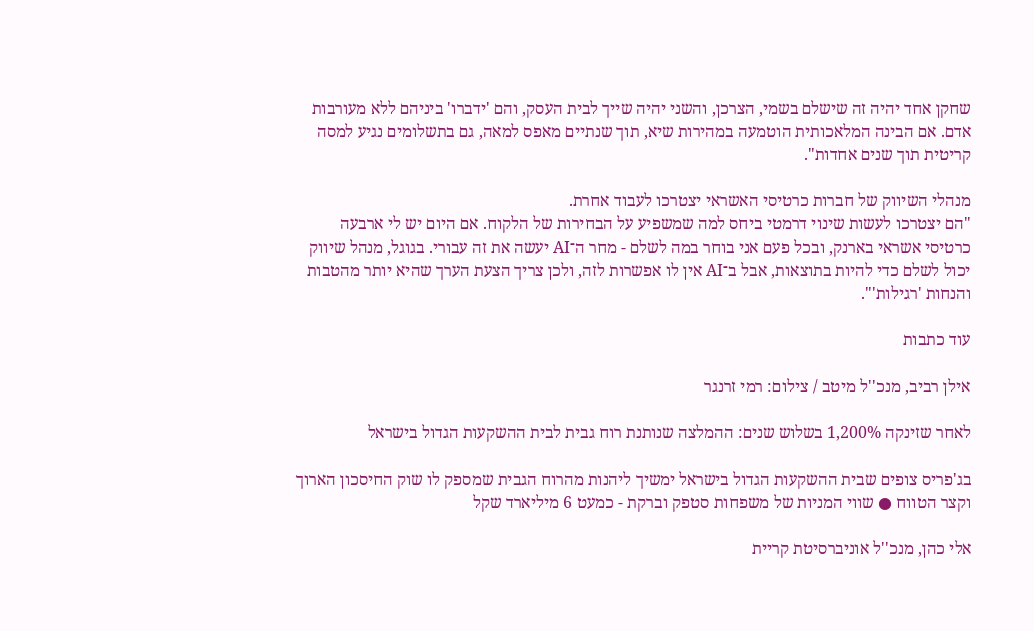שחקן אחד יהיה זה שישלם בשמי, הצרכן, והשני יהיה שייך לבית העסק, והם 'ידברו' ביניהם ללא מעורבות אדם. אם הבינה המלאכותית הוטמעה במהירות שיא, תוך שנתיים מאפס למאה, גם בתשלומים נגיע למסה קריטית תוך שנים אחדות".

מנהלי השיווק של חברות כרטיסי האשראי יצטרכו לעבוד אחרת.
"הם יצטרכו לעשות שינוי דרמטי ביחס למה שמשפיע על הבחירות של הלקוח. אם היום יש לי ארבעה כרטיסי אשראי בארנק, ובכל פעם אני בוחר במה לשלם - מחר ה־AI יעשה את זה עבורי. בגוגל, מנהל שיווק יכול לשלם כדי להיות בתוצאות, אבל ב־AI אין לו אפשרות לזה, ולכן צריך הצעת הערך שהיא יותר מהטבות והנחות 'רגילות'".

עוד כתבות

אילן רביב, מנכ''ל מיטב / צילום: רמי זרנגר

לאחר שזינקה 1,200% בשלוש שנים: ההמלצה שנותנת רוח גבית לבית ההשקעות הגדול בישראל

בג'פריס צופים שבית ההשקעות הגדול בישראל ימשיך ליהנות מהרוח הגבית שמספק לו שוק החיסכון הארוך וקצר הטווח ● שווי המניות של משפחות סטפק וברקת - כמעט 6 מיליארד שקל

אלי כהן, מנכ''ל אוניברסיטת קריית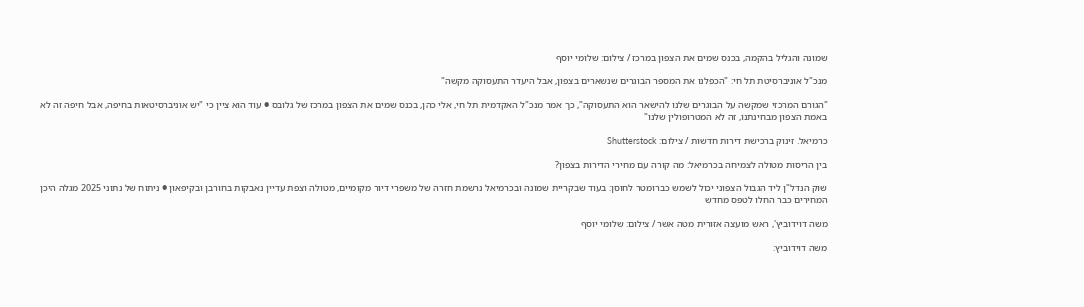שמונה והגליל בהקמה, בכנס שמים את הצפון במרכז / צילום: שלומי יוסף

מנכ"ל אוניברסיטת תל חי: "הכפלנו את המספר הבוגרים שנשארים בצפון, אבל היעדר התעסוקה מקשה"

"הגורם המרכזי שמקשה על הבוגרים שלנו להישאר הוא התעסוקה", כך אמר מנכ"ל האקדמית תל חי, אלי כהן, בכנס שמים את הצפון במרכז של גלובס ● עוד הוא ציין כי "יש אוניברסיטאות בחיפה, אבל חיפה זה לא באמת הצפון מבחינתנו, זה לא המטרופולין שלנו"

כרמיאל. זינוק ברכישת דירות חדשות / צילום: Shutterstock

בין הריסות מטולה לצמיחה בכרמיאל: מה קורה עם מחירי הדירות בצפון?

שוק הנדל"ן ליד הגבול הצפוני יכול לשמש כברומטר לחוסן: בעוד שבקריית שמונה ובכרמיאל נרשמת חזרה של משפרי דיור מקומיים, מטולה וצפת עדיין נאבקות בחורבן ובקיפאון ● ניתוח של נתוני 2025 מגלה היכן המחירים כבר החלו לטפס מחדש

משה דוידוביץ', ראש מועצה אזורית מטה אשר / צילום: שלומי יוסף

משה דוידוביץ: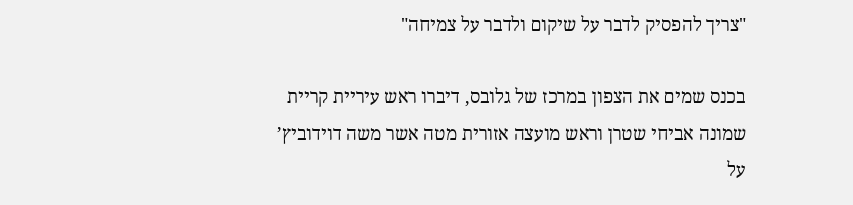"צריך להפסיק לדבר על שיקום ולדבר על צמיחה"

בכנס שמים את הצפון במרכז של גלובס, דיברו ראש עיריית קריית שמונה אביחי שטרן וראש מועצה אזורית מטה אשר משה דוידוביץ’ על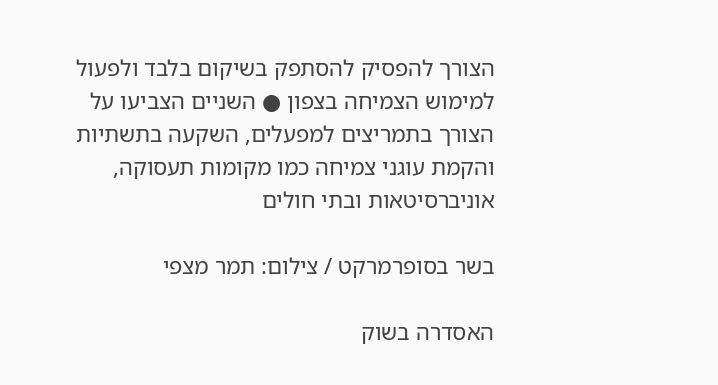הצורך להפסיק להסתפק בשיקום בלבד ולפעול למימוש הצמיחה בצפון ● השניים הצביעו על הצורך בתמריצים למפעלים, השקעה בתשתיות והקמת עוגני צמיחה כמו מקומות תעסוקה, אוניברסיטאות ובתי חולים

בשר בסופרמרקט / צילום: תמר מצפי

האסדרה בשוק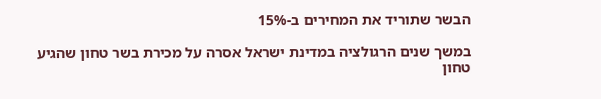הבשר שתוריד את המחירים ב-15%

במשך שנים הרגולציה במדינת ישראל אסרה על מכירת בשר טחון שהגיע טחון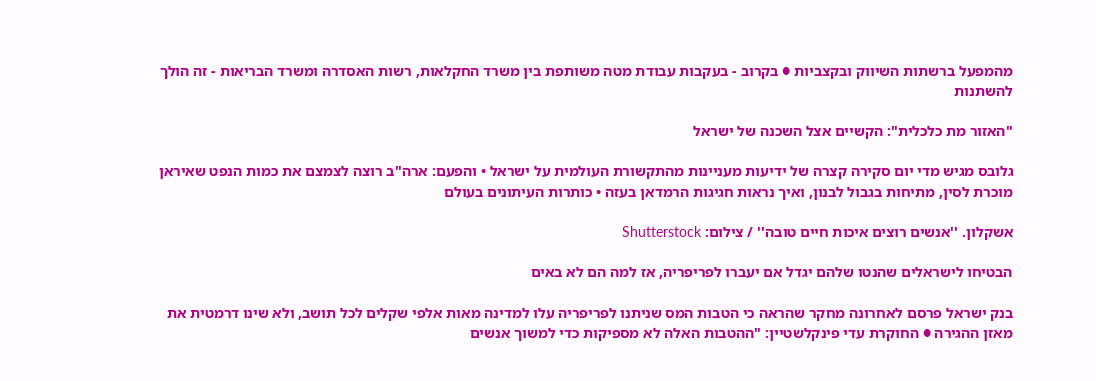מהמפעל ברשתות השיווק ובקצביות ● בקרוב - בעקבות עבודת מטה משותפת בין משרד החקלאות, רשות האסדרה ומשרד הבריאות - זה הולך להשתנות

"האזור מת כלכלית": הקשיים אצל השכנה של ישראל

גלובס מגיש מדי יום סקירה קצרה של ידיעות מעניינות מהתקשורת העולמית על ישראל • והפעם: ארה"ב רוצה לצמצם את כמות הנפט שאיראן מוכרת לסין, מתיחות בגבול לבנון, ואיך נראות חגיגות הרמדאן בעזה • כותרות העיתונים בעולם

אשקלון. ''אנשים רוצים איכות חיים טובה'' / צילום: Shutterstock

הבטיחו לישראלים שהנטו שלהם יגדל אם יעברו לפריפריה, אז למה הם לא באים

בנק ישראל פרסם לאחרונה מחקר שהראה כי הטבות המס שניתנו לפריפריה עלו למדינה מאות אלפי שקלים לכל תושב, ולא שינו דרמטית את מאזן ההגירה ● החוקרת עדי פינקלשטיין: "ההטבות האלה לא מספיקות כדי למשוך אנשים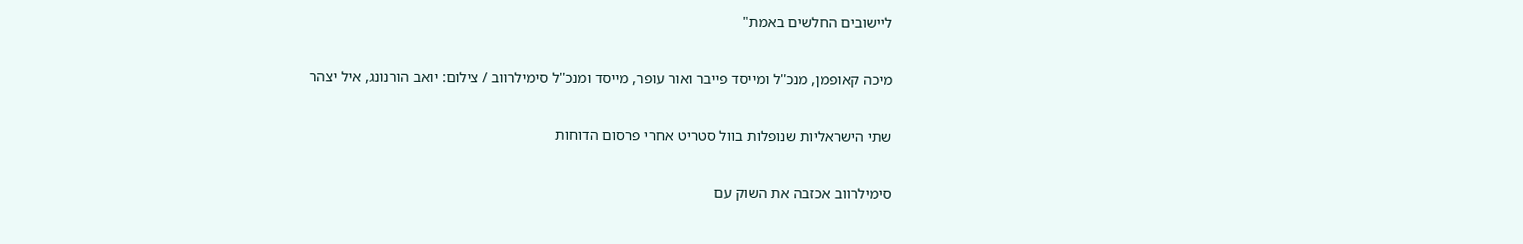ליישובים החלשים באמת"

מיכה קאופמן, מנכ''ל ומייסד פייבר ואור עופר, מייסד ומנכ''ל סימילרווב / צילום: יואב הורנונג, איל יצהר

שתי הישראליות שנופלות בוול סטריט אחרי פרסום הדוחות

סימילרווב אכזבה את השוק עם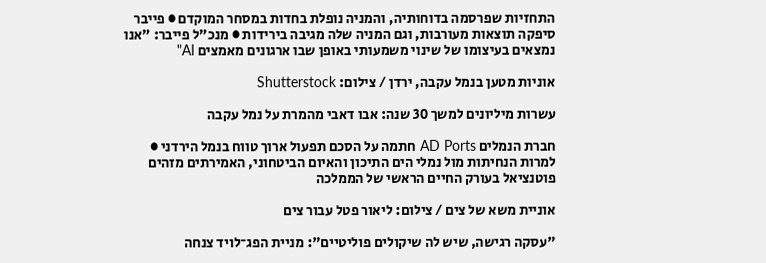התחזיות שפרסמה בדוחותיה, והמניה נופלת בחדות במסחר המוקדם ● פייבר סיפקה תוצאות מעורבות, וגם המניה שלה מגיבה בירידות ● מנכ"ל פייבר: "אנו נמצאים בעיצומו של שינוי משמעותי באופן שבו ארגונים מאמצים AI"

אוניות מטען בנמל עקבה, ירדן / צילום: Shutterstock

עשרות מיליונים למשך 30 שנה: אבו דאבי מהמרת על נמל עקבה

חברת הנמלים AD Ports חתמה על הסכם תפעול ארוך טווח בנמל הירדני ● למרות הנחיתות מול נמלי הים התיכון והאיום הביטחוני, האמירתים מזהים פוטנציאל בעורק החיים הראשי של הממלכה

אוניית משא של צים / צילום: ליאור פטל עבור צים

"עסקה רגישה, שיש לה שיקולים פוליטיים": מניית הפג־לויד צנחה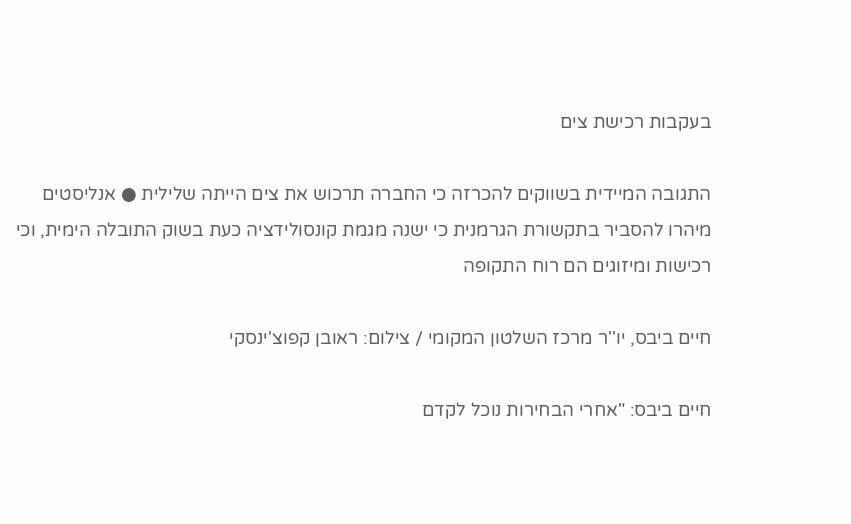בעקבות רכישת צים

התגובה המיידית בשווקים להכרזה כי החברה תרכוש את צים הייתה שלילית ● אנליסטים מיהרו להסביר בתקשורת הגרמנית כי ישנה מגמת קונסולידציה כעת בשוק התובלה הימית, וכי רכישות ומיזוגים הם רוח התקופה

חיים ביבס, יו''ר מרכז השלטון המקומי / צילום: ראובן קפוצ'ינסקי

חיים ביבס: "אחרי הבחירות נוכל לקדם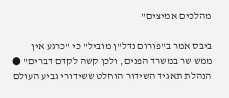מהלכים אמיצים"

ביבס אמר ב"פורום נדל"ן מוביל" כי "כרגע אין ממש שר במשרד הפנים, ולכן קשה לקדם דברים" ● הנהלת תאגיד השידור הוחלט ששידורי גביע העולם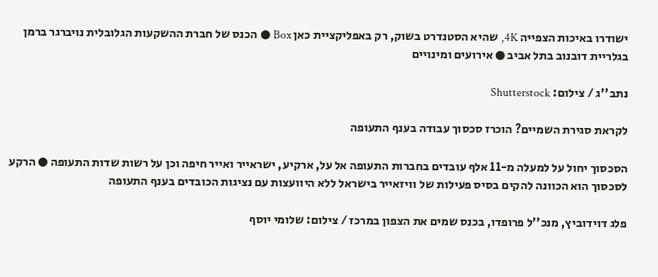ישודרו באיכות הצפייה 4K, שהיא הסטנדרט בשוק, רק באפליקציית כאן Box ● הכנס של חברת ההשקעות הגלובלית נויברגר ברמן בגלריית דובנוב בתל אביב ● אירועים ומינויים

נתב''ג / צילום: Shutterstock

לקראת סגירת השמיים? הוכרז סכסוך עבודה בענף התעופה

הסכסוך יחול על למעלה מ-11 אלף עובדים בחברות התעופה אל על, ארקיע, ישראייר ואייר חיפה וכן על רשות שדות התעופה ● הרקע לסכסוך הוא הכוונה להקים בסיס פעילות של וויזאייר בישראל ללא היוועצות עם נציגות הכובדים בענף התעופה

פלג דוידוביץ, מנכ''ל פרופדו, בכנס שמים את הצפון במרכז / צילום: שלומי יוסף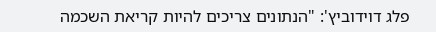פלג דוידוביץ': "הנתונים צריכים להיות קריאת השכמה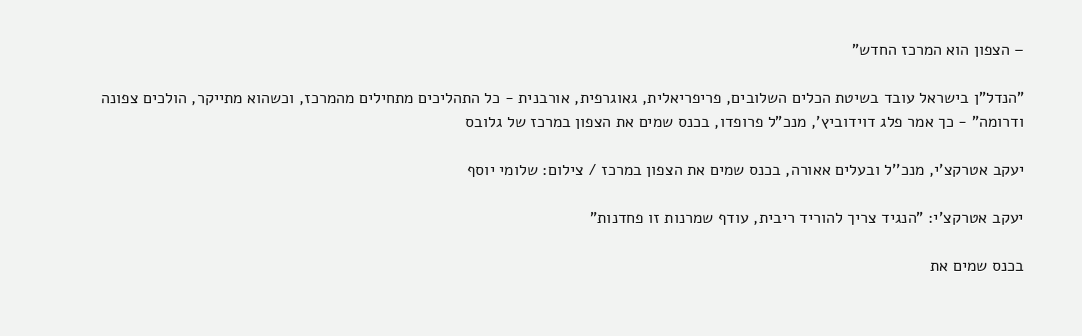– הצפון הוא המרכז החדש"

"הנדל"ן בישראל עובד בשיטת הכלים השלובים, פריפריאלית, גאוגרפית, אורבנית - כל התהליכים מתחילים מהמרכז, וכשהוא מתייקר, הולכים צפונה ודרומה" - כך אמר פלג דוידוביץ', מנכ"ל פרופדו, בכנס שמים את הצפון במרכז של גלובס

יעקב אטרקצ'י, מנכ''ל ובעלים אאורה, בכנס שמים את הצפון במרכז / צילום: שלומי יוסף

יעקב אטרקצ'י: "הנגיד צריך להוריד ריבית, עודף שמרנות זו פחדנות"

בכנס שמים את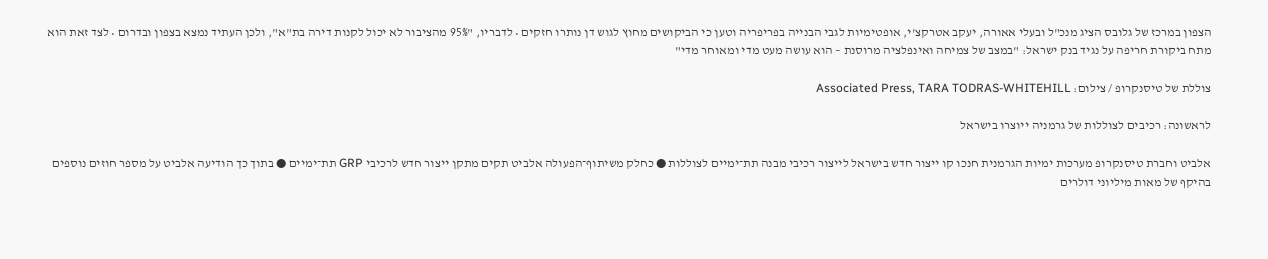הצפון במרכז של גלובס הציג מנכ"ל ובעלי אאורה, יעקב אטרקצ'י, אופטימיות לגבי הבנייה בפריפריה וטען כי הביקושים מחוץ לגוש דן נותרו חזקים • לדבריו, "95% מהציבור לא יכול לקנות דירה בת"א", ולכן העתיד נמצא בצפון ובדרום • לצד זאת הוא מתח ביקורת חריפה על נגיד בנק ישראל: "במצב של צמיחה ואינפלציה מרוסנת – הוא עושה מעט מדי ומאוחר מדי"

צוללת של טיסנקרופ / צילום: Associated Press, TARA TODRAS-WHITEHILL

לראשונה: רכיבים לצוללות של גרמניה ייוצרו בישראל

אלביט וחברת טיסנקרופ מערכות ימיות הגרמנית חנכו קו ייצור חדש בישראל לייצור רכיבי מבנה תת־ימיים לצוללות ● כחלק משיתוף־הפעולה אלביט תקים מתקן ייצור חדש לרכיבי GRP תת־ימיים ● בתוך כך הודיעה אלביט על מספר חוזים נוספים בהיקף של מאות מיליוני דולרים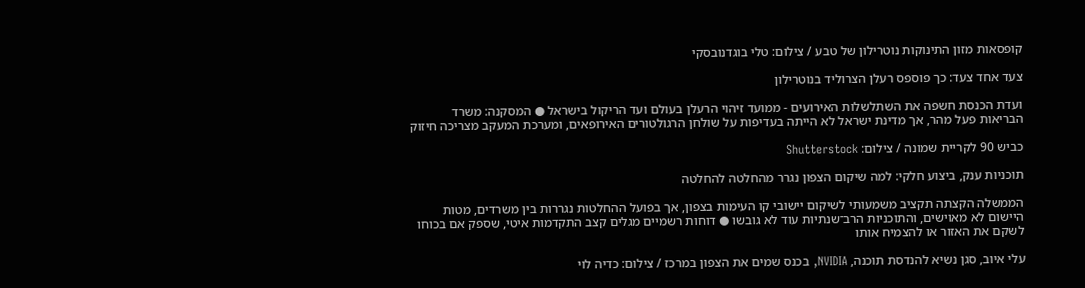קופסאות מזון התינוקות נוטרילון של טבע / צילום: טלי בוגדנובסקי

צעד אחד צעד: כך פוספס רעלן הצרוליד בנוטרילון

ועדת הכנסת חשפה את השתלשלות האירועים - ממועד זיהוי הרעלן בעולם ועד הריקול בישראל ● המסקנה: משרד הבריאות פעל מהר, אך מדינת ישראל לא הייתה בעדיפות על שולחן הרגולטורים האירופאים, ומערכת המעקב מצריכה חיזוק

כביש 90 לקריית שמונה / צילום: Shutterstock

תוכניות ענק, ביצוע חלקי: למה שיקום הצפון נגרר מהחלטה להחלטה

הממשלה הקצתה תקציב משמעותי לשיקום יישובי קו העימות בצפון, אך בפועל ההחלטות נגררות בין משרדים, מטות היישום לא מאוישים, והתוכניות הרב־שנתיות עוד לא גובשו ● דוחות רשמיים מגלים קצב התקדמות איטי, שספק אם בכוחו לשקם את האזור או להצמיח אותו

עלי איוב, סגן נשיא להנדסת תוכנה, NVIDIA, בכנס שמים את הצפון במרכז / צילום: כדיה לוי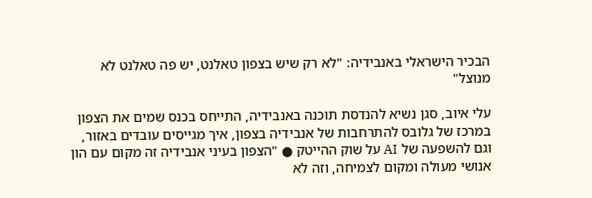הבכיר הישראלי באנבידיה: "לא רק שיש בצפון טאלנט, יש פה טאלנט לא מנוצל"

עלי איוב, סגן נשיא להנדסת תוכנה באנבידיה, התייחס בכנס שמים את הצפון במרכז של גלובס להתרחבות של אנבידיה בצפון, איך מגייסים עובדים באזור, וגם להשפעה של AI על שוק ההייטק ● "הצפון בעיני אנבידיה זה מקום עם הון אנושי מעולה ומקום לצמיחה, וזה לא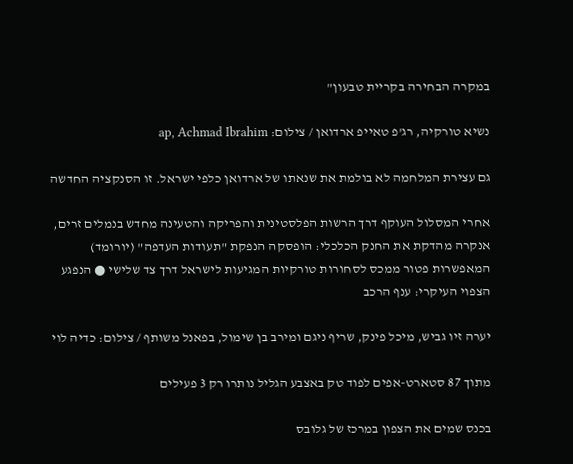במקרה הבחירה בקריית טבעון"

נשיא טורקיה, רג'פ טאייפ ארדואן / צילום: ap, Achmad Ibrahim

גם עצירת המלחמה לא בולמת את שנאתו של ארדואן כלפי ישראל. זו הסנקציה החדשה

אחרי המסלול העוקף דרך הרשות הפלסטינית והפריקה והטעינה מחדש בנמלים זרים, אנקרה מהדקת את החנק הכלכלי: הופסקה הנפקת "תעודות העדפה" (יורומד) המאפשרות פטור ממכס לסחורות טורקיות המגיעות לישראל דרך צד שלישי ● הנפגע הצפוי העיקרי: ענף הרכב

יערה זיו גביש, מיכל פינק, שריף ניגם ומירב בן שימול, בפאנל משותף / צילום: כדיה לוי

מתוך 87 סטארט-אפים לפוד טק באצבע הגליל נותרו רק 3 פעילים

בכנס שמים את הצפון במרכז של גלובס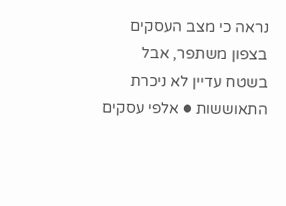נראה כי מצב העסקים בצפון משתפר, אבל בשטח עדיין לא ניכרת התאוששות ● אלפי עסקים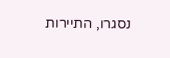נסגרו, התיירות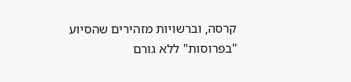קרסה, וברשויות מזהירים שהסיוע "בפרוסות" ללא גורם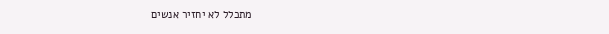מתכלל לא יחזיר אנשים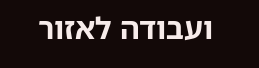ועבודה לאזור